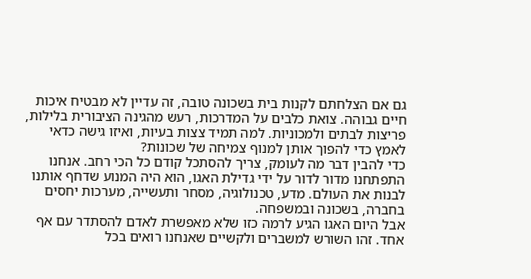גם אם הצלחתם לקנות בית בשכונה טובה, זה עדיין לא מבטיח איכות חיים גבוהה. צואת כלבים על המדרכות, רעש מהגינה הציבורית בלילות, פריצות לבתים ולמכוניות. למה תמיד צצות בעיות, ואיזו גישה כדאי לאמץ כדי להפוך אותן למנוף צמיחה של שכונות?
כדי להבין דבר מה לעומק, צריך להסתכל קודם כל הכי רחב. אנחנו התפתחנו מדור לדור על ידי גדילת האגו, הוא היה המנוע שדחף אותנו לבנות את העולם. מדע, טכנולוגיה, מסחר ותעשייה, מערכות יחסים בחברה, בשכונה ובמשפחה.
אבל היום האגו הגיע לרמה כזו שלא מאפשרת לאדם להסתדר עם אף אחד. זהו השורש למשברים ולקשיים שאנחנו רואים בכל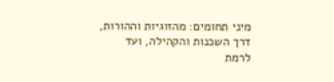מיני תחומים: מהזוגיות וההורות, דרך השכנות והקהילה, ועד לרמת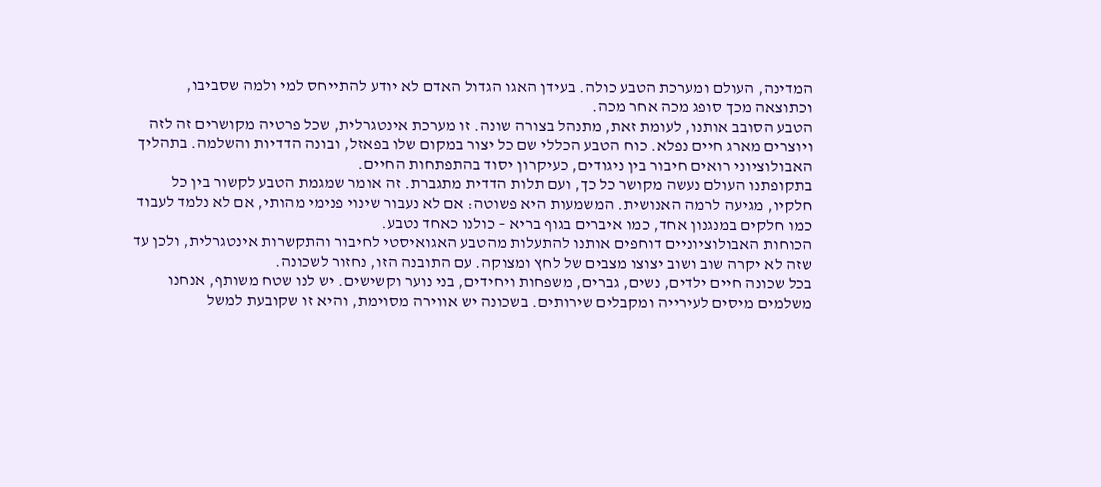המדינה, העולם ומערכת הטבע כולה. בעידן האגו הגדול האדם לא יודע להתייחס למי ולמה שסביבו, וכתוצאה מכך סופג מכה אחר מכה.
הטבע הסובב אותנו, לעומת זאת, מתנהל בצורה שונה. זו מערכת אינטגרלית, שכל פרטיה מקושרים זה לזה ויוצרים מארג חיים נפלא. כוח הטבע הכללי שם כל יצור במקום שלו בפאזל, ובונה הדדיות והשלמה. בתהליך האבולוציוני רואים חיבור בין ניגודים, כעיקרון יסוד בהתפתחות החיים.
בתקופתנו העולם נעשה מקושר כל כך, ועם תלות הדדית מתגברת. זה אומר שמגמת הטבע לקשור בין כל חלקיו, מגיעה לרמה האנושית. המשמעות היא פשוטה: אם לא נעבור שינוי פנימי מהותי, אם לא נלמד לעבוד כמו חלקים במנגנון אחד, כמו איברים בגוף בריא – כולנו כאחד נטבע.
הכוחות האבולוציוניים דוחפים אותנו להתעלות מהטבע האגואיסטי לחיבור והתקשרות אינטגרלית, ולכן עד שזה לא יקרה שוב ושוב יצוצו מצבים של לחץ ומצוקה. עם התובנה הזו, נחזור לשכונה.
בכל שכונה חיים ילדים, נשים, גברים, משפחות ויחידים, בני נוער וקשישים. יש לנו שטח משותף, אנחנו משלמים מיסים לעירייה ומקבלים שירותים. בשכונה יש אווירה מסוימת, והיא זו שקובעת למשל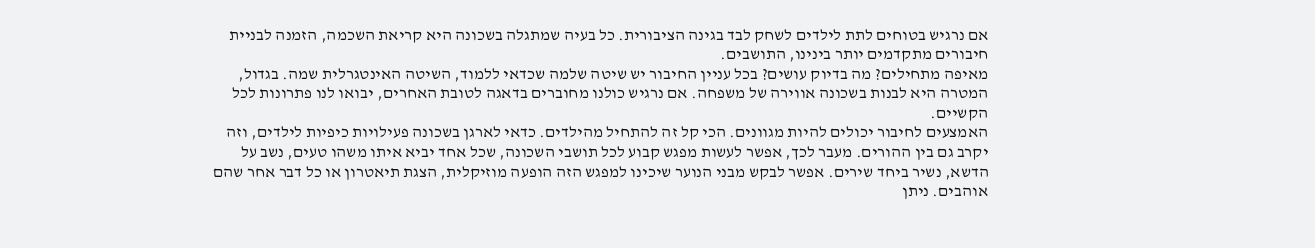אם נרגיש בטוחים לתת לילדים לשחק לבד בגינה הציבורית. כל בעיה שמתגלה בשכונה היא קריאת השכמה, הזמנה לבניית חיבורים מתקדמים יותר בינינו, התושבים.
מאיפה מתחילים? מה בדיוק עושים? בכל עניין החיבור יש שיטה שלמה שכדאי ללמוד, השיטה האינטגרלית שמה. בגדול, המטרה היא לבנות בשכונה אווירה של משפחה. אם נרגיש כולנו מחוברים בדאגה לטובת האחרים, יבואו לנו פתרונות לכל הקשיים.
האמצעים לחיבור יכולים להיות מגוונים. הכי קל זה להתחיל מהילדים. כדאי לארגן בשכונה פעילויות כיפיות לילדים, וזה יקרב גם בין ההורים. מעבר לכך, אפשר לעשות מפגש קבוע לכל תושבי השכונה, שכל אחד יביא איתו משהו טעים, נשב על הדשא, נשיר ביחד שירים. אפשר לבקש מבני הנוער שיכינו למפגש הזה הופעה מוזיקלית, הצגת תיאטרון או כל דבר אחר שהם אוהבים. ניתן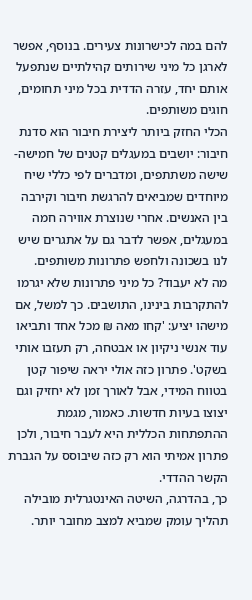להם במה לכישרונות צעירים. בנוסף, אפשר לארגן כל מיני שירותים קהילתיים שנתפעל אותם יחד, עזרה הדדית בכל מיני תחומים, חוגים משותפים.
הכלי החזק ביותר ליצירת חיבור הוא סדנת חיבור: יושבים במעגלים קטנים של חמישה-שישה משתתפים, ומדברים לפי כללי שיח מיוחדים שמביאים להרגשת חיבור וקירבה בין האנשים. אחרי שנוצרת אווירה חמה במעגלים, אפשר לדבר גם על אתגרים שיש לנו בשכונה ולחפש פתרונות משותפים.
מה לא יעבוד? כל מיני פתרונות שלא יגרמו להתקרבות בינינו, התושבים. כך למשל, אם מישהו יציע: 'קחו מאה ₪ מכל אחד ותביאו עוד אנשי ניקיון או אבטחה, רק תעזבו אותי בשקט'. פתרון כזה אולי יראה שיפור קטן בטווח המידי, אבל לאורך זמן לא יחזיק וגם יצוצו בעיות חדשות. כאמור, מגמת ההתפתחות הכללית היא לעבר חיבור, ולכן פתרון אמיתי הוא רק כזה שיבוסס על הגברת הקשר ההדדי.
כך, בהדרגה, השיטה האינטגרלית מובילה תהליך עומק שמביא למצב מחובר יותר.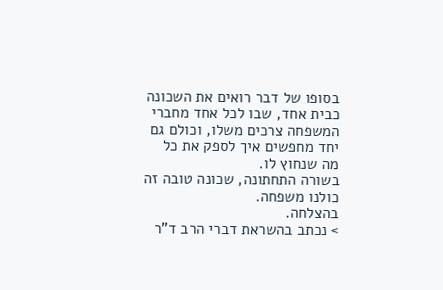בסופו של דבר רואים את השכונה כבית אחד, שבו לכל אחד מחברי המשפחה צרכים משלו, וכולם גם יחד מחפשים איך לספק את כל מה שנחוץ לו.
בשורה התחתונה, שכונה טובה זה כולנו משפחה.
בהצלחה.
> נכתב בהשראת דברי הרב ד"ר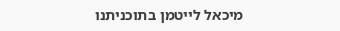מיכאל לייטמן בתוכניתנו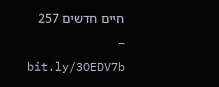חיים חדשים 257 – bit.ly/3OEDV7b